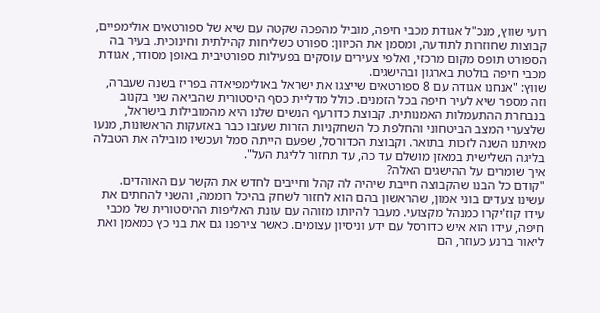רועי שווץ, מנכ"ל אגודת מכבי חיפה, מוביל מהפכה שקטה עם שיא של ספורטאים אולימפיים, קבוצות שחוזרות לתודעה, ומסמן את הכיוון: ספורט כשליחות קהילתית וחינוכית. בעיר בה הספורט תופס מקום מרכזי, ואלפי צעירים עוסקים בפעילות ספורטיבית באופן מסודר, אגודת מכבי חיפה בולטת בארגון ובהישגים.
שווץ: "אנחנו אגודה עם 8 ספורטאים שייצגו את ישראל באולימפיאדה בפריז בשנה שעברה, וזה מספר שיא לעיר חיפה בכל הזמנים. כולל מדליית כסף היסטורית שהביאה שני בקנוב בנבחרת ההתעמלות האמנותית. קבוצת כדורעף הנשים שלנו היא מהמובילות בישראל, שלצערי המצב הביטחוני והחלפת כל השחקניות הזרות שעזבו כבר באזעקות הראשונות, מנעו מאיתנו השנה לזכות בתואר. וקבוצת הכדורסל, שפעם הייתה סמל ועכשיו מובילה את הטבלה בליגה השלישית במאזן מושלם עד כה, עד תחזור לליגת העל".
איך שומרים על ההישגים האלה?
"קודם כל הבנו שהקבוצה חייבת שיהיה לה קהל וחייבים לחדש את הקשר עם האוהדים. עשינו צעדים בוני אמון, שהראשון בהם הוא לחזור לשחק בהיכל רוממה, והשני להחתים את עידו קוז'יקרו כמנהל מקצועי. מעבר להיותו מזוהה עם עונת האליפות ההיסטורית של מכבי חיפה, עידו הוא איש כדורסל עם ידע וניסיון עצומים. כאשר צירפנו גם את בני כץ כמאמן ואת ליאור ברנע כעוזר, הם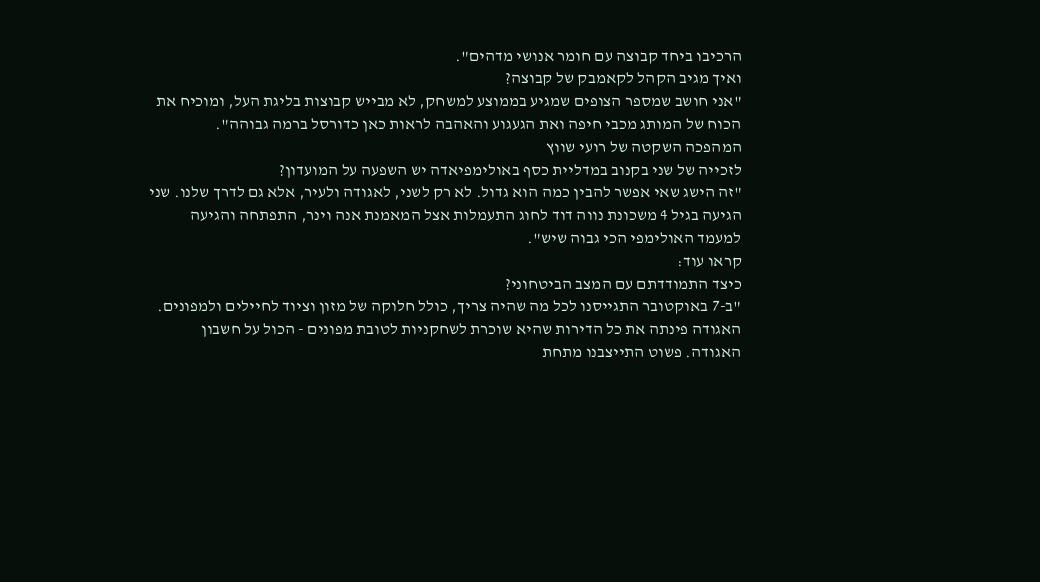הרכיבו ביחד קבוצה עם חומר אנושי מדהים".
ואיך מגיב הקהל לקאמבק של קבוצה?
"אני חושב שמספר הצופים שמגיע בממוצע למשחק, לא מבייש קבוצות בליגת העל, ומוכיח את הכוח של המותג מכבי חיפה ואת הגעגוע והאהבה לראות כאן כדורסל ברמה גבוהה".
המהפכה השקטה של רועי שווץ
לזכייה של שני בקנוב במדליית כסף באולימפיאדה יש השפעה על המועדון?
"זה הישג שאי אפשר להבין כמה הוא גדול. לא רק לשני, לאגודה ולעיר, אלא גם לדרך שלנו. שני הגיעה בגיל 4 משכונת נווה דוד לחוג התעמלות אצל המאמנת אנה וינר, התפתחה והגיעה למעמד האולימפי הכי גבוה שיש".
קראו עוד:
כיצד התמודדתם עם המצב הביטחוני?
"ב-7 באוקטובר התגייסנו לכל מה שהיה צריך, כולל חלוקה של מזון וציוד לחיילים ולמפונים. האגודה פינתה את כל הדירות שהיא שוכרת לשחקניות לטובת מפונים - הכול על חשבון האגודה. פשוט התייצבנו מתחת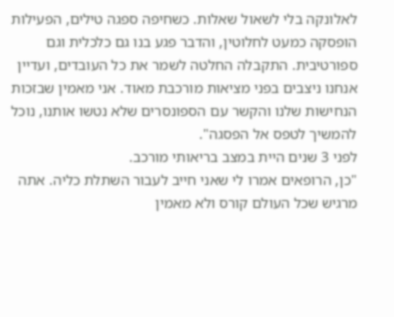לאלונקה בלי לשאול שאלות. כשחיפה ספגה טילים, הפעילות הופסקה כמעט לחלוטין, והדבר פגע בנו גם כלכלית וגם ספורטיבית. התקבלה החלטה לשמר את כל העובדים, ועדיין אנחנו ניצבים בפני מציאות מורכבת מאוד. אני מאמין שבזכות הנחישות שלנו והקשר עם הספונסרים שלא נטשו אותנו, נוכל להמשיך לטפס אל הפסגה".
לפני 3 שנים היית במצב בריאותי מורכב.
"כן, הרופאים אמרו לי שאני חייב לעבור השתלת כליה. אתה מרגיש שכל העולם קורס ולא מאמין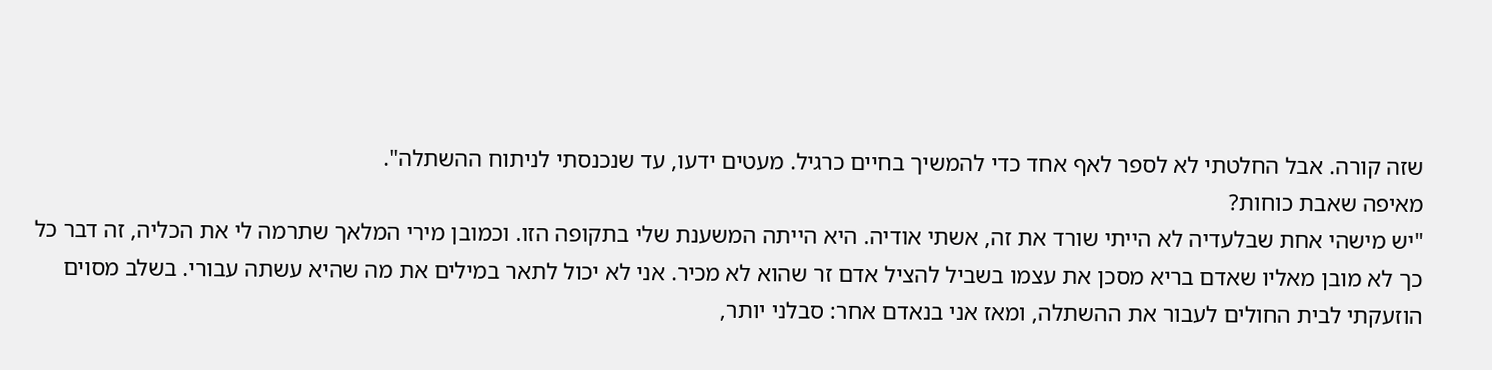שזה קורה. אבל החלטתי לא לספר לאף אחד כדי להמשיך בחיים כרגיל. מעטים ידעו, עד שנכנסתי לניתוח ההשתלה".
מאיפה שאבת כוחות?
"יש מישהי אחת שבלעדיה לא הייתי שורד את זה, אשתי אודיה. היא הייתה המשענת שלי בתקופה הזו. וכמובן מירי המלאך שתרמה לי את הכליה, זה דבר כל כך לא מובן מאליו שאדם בריא מסכן את עצמו בשביל להציל אדם זר שהוא לא מכיר. אני לא יכול לתאר במילים את מה שהיא עשתה עבורי. בשלב מסוים הוזעקתי לבית החולים לעבור את ההשתלה, ומאז אני בנאדם אחר: סבלני יותר,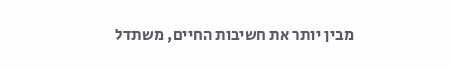מבין יותר את חשיבות החיים, משתדל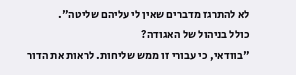לא להתרגז מדברים שאין לי עליהם שליטה".
כולל בניהול של האגודה?
"בוודאי, כי עבורי זו ממש שליחות. לראות את הדור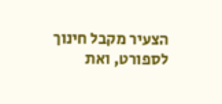הצעיר מקבל חינוך לספורט, ואת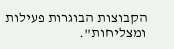הקבוצות הבוגרות פעילות ומצליחות".